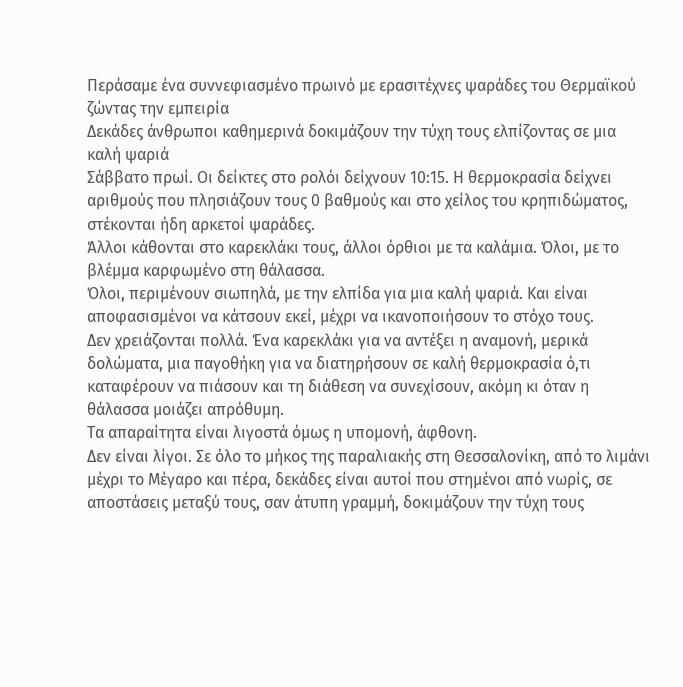Περάσαμε ένα συννεφιασμένο πρωινό με ερασιτέχνες ψαράδες του Θερμαϊκού ζώντας την εμπειρία
Δεκάδες άνθρωποι καθημερινά δοκιμάζουν την τύχη τους ελπίζοντας σε μια καλή ψαριά
Σάββατο πρωί. Οι δείκτες στο ρολόι δείχνουν 10:15. Η θερμοκρασία δείχνει αριθμούς που πλησιάζουν τους 0 βαθμούς και στο χείλος του κρηπιδώματος, στέκονται ήδη αρκετοί ψαράδες.
Άλλοι κάθονται στο καρεκλάκι τους, άλλοι όρθιοι με τα καλάμια. Όλοι, με το βλέμμα καρφωμένο στη θάλασσα.
Όλοι, περιμένουν σιωπηλά, με την ελπίδα για μια καλή ψαριά. Και είναι αποφασισμένοι να κάτσουν εκεί, μέχρι να ικανοποιήσουν το στόχο τους.
Δεν χρειάζονται πολλά. Ένα καρεκλάκι για να αντέξει η αναμονή, μερικά δολώματα, μια παγοθήκη για να διατηρήσουν σε καλή θερμοκρασία ό,τι καταφέρουν να πιάσουν και τη διάθεση να συνεχίσουν, ακόμη κι όταν η θάλασσα μοιάζει απρόθυμη.
Τα απαραίτητα είναι λιγοστά όμως η υπομονή, άφθονη.
Δεν είναι λίγοι. Σε όλο το μήκος της παραλιακής στη Θεσσαλονίκη, από το λιμάνι μέχρι το Μέγαρο και πέρα, δεκάδες είναι αυτοί που στημένοι από νωρίς, σε αποστάσεις μεταξύ τους, σαν άτυπη γραμμή, δοκιμάζουν την τύχη τους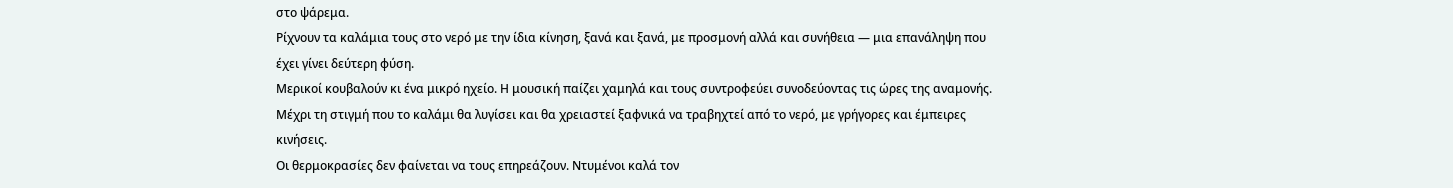στο ψάρεμα.
Ρίχνουν τα καλάμια τους στο νερό με την ίδια κίνηση, ξανά και ξανά, με προσμονή αλλά και συνήθεια — μια επανάληψη που έχει γίνει δεύτερη φύση.
Μερικοί κουβαλούν κι ένα μικρό ηχείο. Η μουσική παίζει χαμηλά και τους συντροφεύει συνοδεύοντας τις ώρες της αναμονής. Μέχρι τη στιγμή που το καλάμι θα λυγίσει και θα χρειαστεί ξαφνικά να τραβηχτεί από το νερό, με γρήγορες και έμπειρες κινήσεις.
Οι θερμοκρασίες δεν φαίνεται να τους επηρεάζουν. Ντυμένοι καλά τον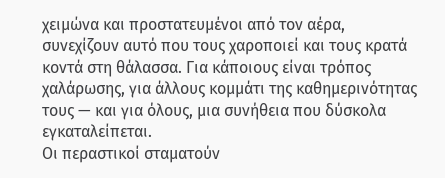χειμώνα και προστατευμένοι από τον αέρα, συνεχίζουν αυτό που τους χαροποιεί και τους κρατά κοντά στη θάλασσα. Για κάποιους είναι τρόπος χαλάρωσης, για άλλους κομμάτι της καθημερινότητας τους — και για όλους, μια συνήθεια που δύσκολα εγκαταλείπεται.
Οι περαστικοί σταματούν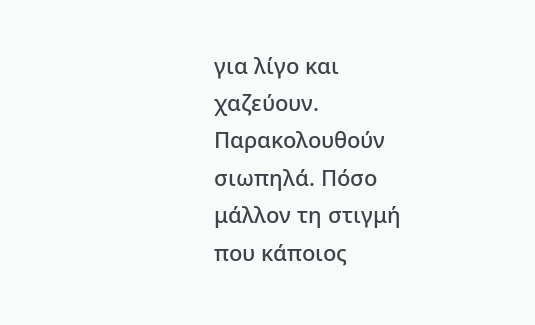για λίγο και χαζεύουν. Παρακολουθούν σιωπηλά. Πόσο μάλλον τη στιγμή που κάποιος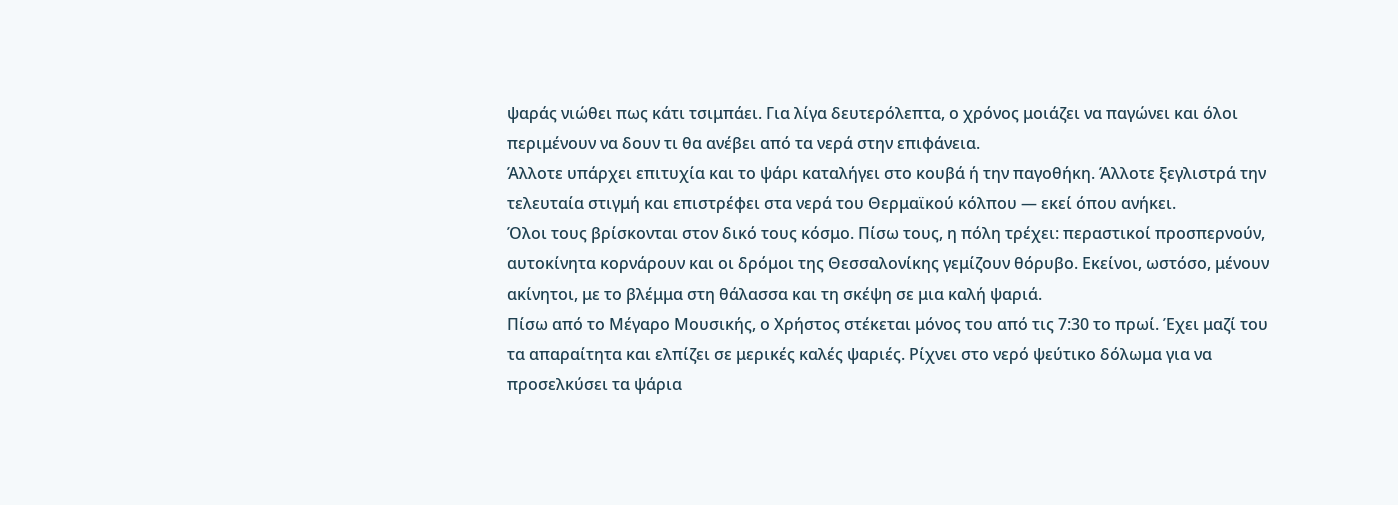ψαράς νιώθει πως κάτι τσιμπάει. Για λίγα δευτερόλεπτα, ο χρόνος μοιάζει να παγώνει και όλοι περιμένουν να δουν τι θα ανέβει από τα νερά στην επιφάνεια.
Άλλοτε υπάρχει επιτυχία και το ψάρι καταλήγει στο κουβά ή την παγοθήκη. Άλλοτε ξεγλιστρά την τελευταία στιγμή και επιστρέφει στα νερά του Θερμαϊκού κόλπου — εκεί όπου ανήκει.
Όλοι τους βρίσκονται στον δικό τους κόσμο. Πίσω τους, η πόλη τρέχει: περαστικοί προσπερνούν, αυτοκίνητα κορνάρουν και οι δρόμοι της Θεσσαλονίκης γεμίζουν θόρυβο. Εκείνοι, ωστόσο, μένουν ακίνητοι, με το βλέμμα στη θάλασσα και τη σκέψη σε μια καλή ψαριά.
Πίσω από το Μέγαρο Μουσικής, ο Χρήστος στέκεται μόνος του από τις 7:30 το πρωί. Έχει μαζί του τα απαραίτητα και ελπίζει σε μερικές καλές ψαριές. Ρίχνει στο νερό ψεύτικο δόλωμα για να προσελκύσει τα ψάρια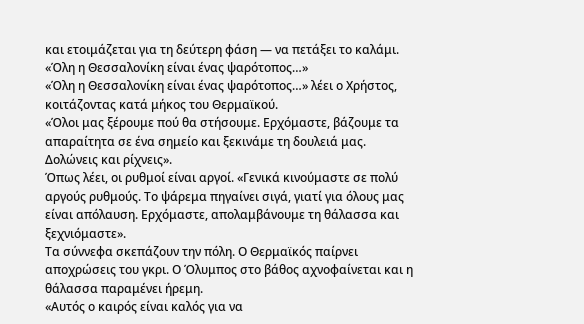και ετοιμάζεται για τη δεύτερη φάση — να πετάξει το καλάμι.
«Όλη η Θεσσαλονίκη είναι ένας ψαρότοπος…»
«Όλη η Θεσσαλονίκη είναι ένας ψαρότοπος…» λέει ο Χρήστος, κοιτάζοντας κατά μήκος του Θερμαϊκού.
«Όλοι μας ξέρουμε πού θα στήσουμε. Ερχόμαστε, βάζουμε τα απαραίτητα σε ένα σημείο και ξεκινάμε τη δουλειά μας. Δολώνεις και ρίχνεις».
Όπως λέει, οι ρυθμοί είναι αργοί. «Γενικά κινούμαστε σε πολύ αργούς ρυθμούς. Το ψάρεμα πηγαίνει σιγά, γιατί για όλους μας είναι απόλαυση. Ερχόμαστε, απολαμβάνουμε τη θάλασσα και ξεχνιόμαστε».
Τα σύννεφα σκεπάζουν την πόλη. Ο Θερμαϊκός παίρνει αποχρώσεις του γκρι. Ο Όλυμπος στο βάθος αχνοφαίνεται και η θάλασσα παραμένει ήρεμη.
«Αυτός ο καιρός είναι καλός για να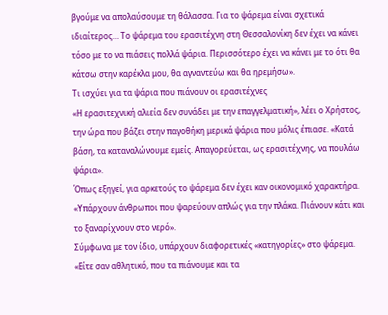βγούμε να απολαύσουμε τη θάλασσα. Για το ψάρεμα είναι σχετικά ιδιαίτερος… Το ψάρεμα του ερασιτέχνη στη Θεσσαλονίκη δεν έχει να κάνει τόσο με το να πιάσεις πολλά ψάρια. Περισσότερο έχει να κάνει με το ότι θα κάτσω στην καρέκλα μου, θα αγναντεύω και θα ηρεμήσω».
Τι ισχύει για τα ψάρια που πιάνουν οι ερασιτέχνες
«Η ερασιτεχνική αλιεία δεν συνάδει με την επαγγελματική», λέει ο Χρήστος, την ώρα που βάζει στην παγοθήκη μερικά ψάρια που μόλις έπιασε. «Κατά βάση, τα καταναλώνουμε εμείς. Απαγορεύεται, ως ερασιτέχνης, να πουλάω ψάρια».
Όπως εξηγεί, για αρκετούς το ψάρεμα δεν έχει καν οικονομικό χαρακτήρα. «Υπάρχουν άνθρωποι που ψαρεύουν απλώς για την πλάκα. Πιάνουν κάτι και το ξαναρίχνουν στο νερό».
Σύμφωνα με τον ίδιο, υπάρχουν διαφορετικές «κατηγορίες» στο ψάρεμα. «Είτε σαν αθλητικό, που τα πιάνουμε και τα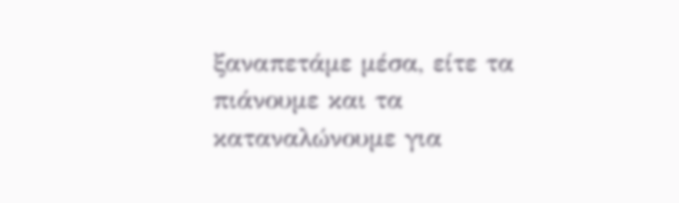ξαναπετάμε μέσα, είτε τα πιάνουμε και τα καταναλώνουμε για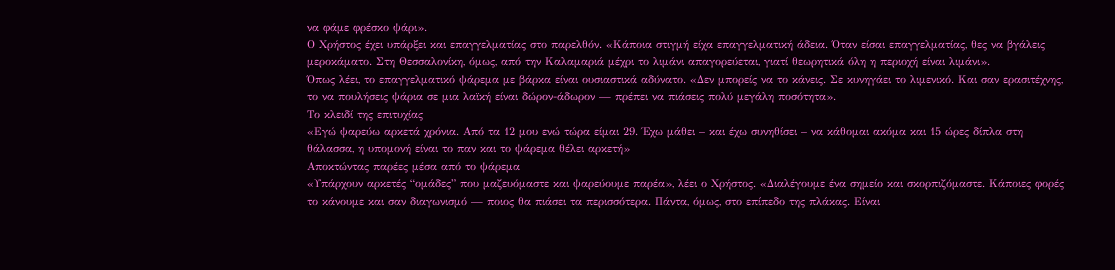να φάμε φρέσκο ψάρι».
Ο Χρήστος έχει υπάρξει και επαγγελματίας στο παρελθόν. «Κάποια στιγμή είχα επαγγελματική άδεια. Όταν είσαι επαγγελματίας, θες να βγάλεις μεροκάματο. Στη Θεσσαλονίκη, όμως, από την Καλαμαριά μέχρι το λιμάνι απαγορεύεται, γιατί θεωρητικά όλη η περιοχή είναι λιμάνι».
Όπως λέει, το επαγγελματικό ψάρεμα με βάρκα είναι ουσιαστικά αδύνατο. «Δεν μπορείς να το κάνεις. Σε κυνηγάει το λιμενικό. Και σαν ερασιτέχνης, το να πουλήσεις ψάρια σε μια λαϊκή είναι δώρον-άδωρον — πρέπει να πιάσεις πολύ μεγάλη ποσότητα».
Το κλειδί της επιτυχίας
«Εγώ ψαρεύω αρκετά χρόνια. Από τα 12 μου ενώ τώρα είμαι 29. Έχω μάθει – και έχω συνηθίσει – να κάθομαι ακόμα και 15 ώρες δίπλα στη θάλασσα, η υπομονή είναι το παν και το ψάρεμα θέλει αρκετή»
Αποκτώντας παρέες μέσα από το ψάρεμα
«Υπάρχουν αρκετές “ομάδες” που μαζευόμαστε και ψαρεύουμε παρέα», λέει ο Χρήστος. «Διαλέγουμε ένα σημείο και σκορπιζόμαστε. Κάποιες φορές το κάνουμε και σαν διαγωνισμό — ποιος θα πιάσει τα περισσότερα. Πάντα, όμως, στο επίπεδο της πλάκας. Είναι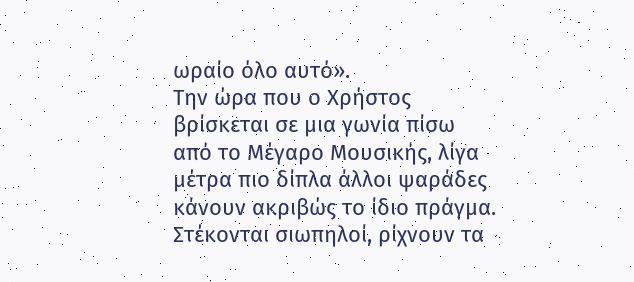ωραίο όλο αυτό».
Την ώρα που ο Χρήστος βρίσκεται σε μια γωνία πίσω από το Μέγαρο Μουσικής, λίγα μέτρα πιο δίπλα άλλοι ψαράδες κάνουν ακριβώς το ίδιο πράγμα. Στέκονται σιωπηλοί, ρίχνουν τα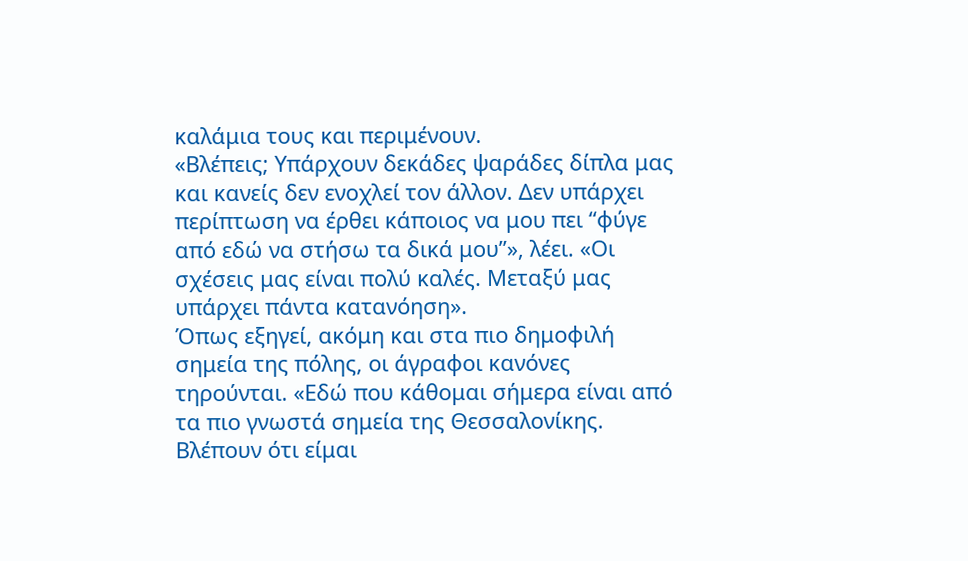καλάμια τους και περιμένουν.
«Βλέπεις; Υπάρχουν δεκάδες ψαράδες δίπλα μας και κανείς δεν ενοχλεί τον άλλον. Δεν υπάρχει περίπτωση να έρθει κάποιος να μου πει “φύγε από εδώ να στήσω τα δικά μου”», λέει. «Οι σχέσεις μας είναι πολύ καλές. Μεταξύ μας υπάρχει πάντα κατανόηση».
Όπως εξηγεί, ακόμη και στα πιο δημοφιλή σημεία της πόλης, οι άγραφοι κανόνες τηρούνται. «Εδώ που κάθομαι σήμερα είναι από τα πιο γνωστά σημεία της Θεσσαλονίκης. Βλέπουν ότι είμαι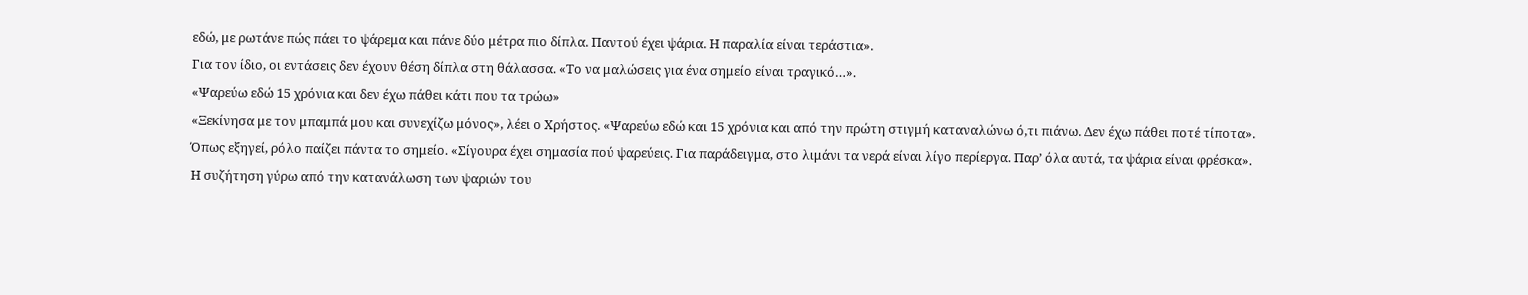εδώ, με ρωτάνε πώς πάει το ψάρεμα και πάνε δύο μέτρα πιο δίπλα. Παντού έχει ψάρια. Η παραλία είναι τεράστια».
Για τον ίδιο, οι εντάσεις δεν έχουν θέση δίπλα στη θάλασσα. «Το να μαλώσεις για ένα σημείο είναι τραγικό…».
«Ψαρεύω εδώ 15 χρόνια και δεν έχω πάθει κάτι που τα τρώω»
«Ξεκίνησα με τον μπαμπά μου και συνεχίζω μόνος», λέει ο Χρήστος. «Ψαρεύω εδώ και 15 χρόνια και από την πρώτη στιγμή καταναλώνω ό,τι πιάνω. Δεν έχω πάθει ποτέ τίποτα».
Όπως εξηγεί, ρόλο παίζει πάντα το σημείο. «Σίγουρα έχει σημασία πού ψαρεύεις. Για παράδειγμα, στο λιμάνι τα νερά είναι λίγο περίεργα. Παρ’ όλα αυτά, τα ψάρια είναι φρέσκα».
Η συζήτηση γύρω από την κατανάλωση των ψαριών του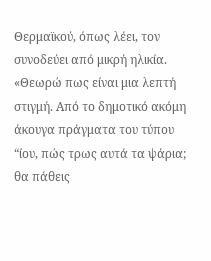Θερμαϊκού, όπως λέει, τον συνοδεύει από μικρή ηλικία. «Θεωρώ πως είναι μια λεπτή στιγμή. Από το δημοτικό ακόμη άκουγα πράγματα του τύπου “ίου, πώς τρως αυτά τα ψάρια; θα πάθεις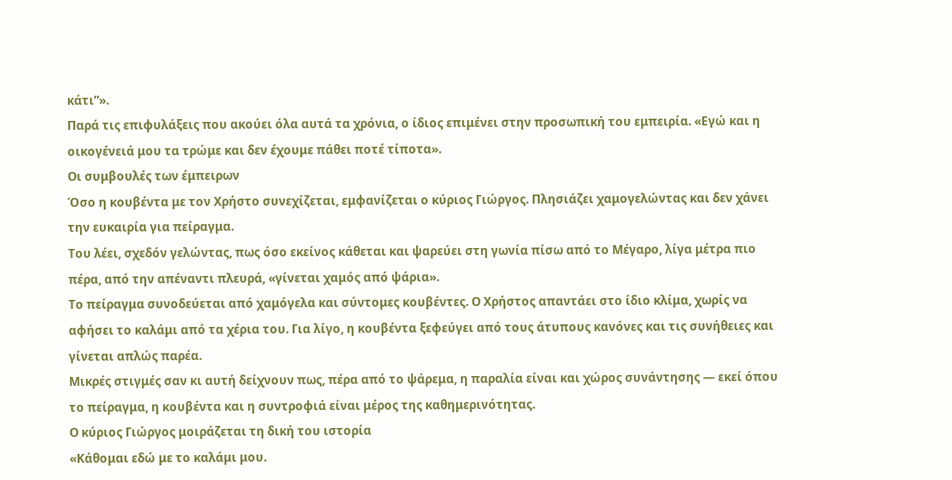κάτι”».
Παρά τις επιφυλάξεις που ακούει όλα αυτά τα χρόνια, ο ίδιος επιμένει στην προσωπική του εμπειρία. «Εγώ και η οικογένειά μου τα τρώμε και δεν έχουμε πάθει ποτέ τίποτα».
Οι συμβουλές των έμπειρων
Όσο η κουβέντα με τον Χρήστο συνεχίζεται, εμφανίζεται ο κύριος Γιώργος. Πλησιάζει χαμογελώντας και δεν χάνει την ευκαιρία για πείραγμα.
Του λέει, σχεδόν γελώντας, πως όσο εκείνος κάθεται και ψαρεύει στη γωνία πίσω από το Μέγαρο, λίγα μέτρα πιο πέρα, από την απέναντι πλευρά, «γίνεται χαμός από ψάρια».
Το πείραγμα συνοδεύεται από χαμόγελα και σύντομες κουβέντες. Ο Χρήστος απαντάει στο ίδιο κλίμα, χωρίς να αφήσει το καλάμι από τα χέρια του. Για λίγο, η κουβέντα ξεφεύγει από τους άτυπους κανόνες και τις συνήθειες και γίνεται απλώς παρέα.
Μικρές στιγμές σαν κι αυτή δείχνουν πως, πέρα από το ψάρεμα, η παραλία είναι και χώρος συνάντησης — εκεί όπου το πείραγμα, η κουβέντα και η συντροφιά είναι μέρος της καθημερινότητας.
Ο κύριος Γιώργος μοιράζεται τη δική του ιστορία
«Κάθομαι εδώ με το καλάμι μου.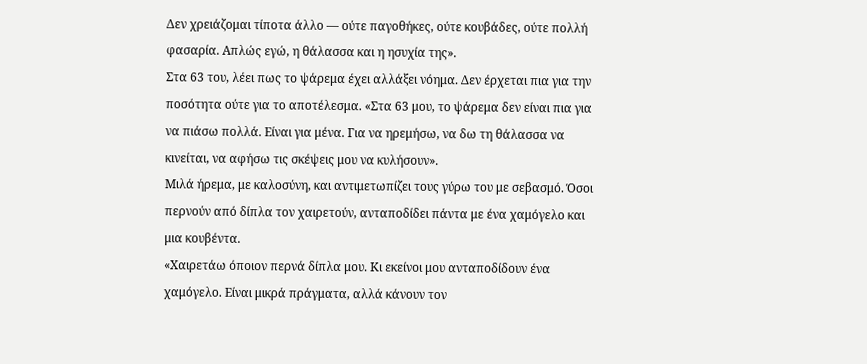Δεν χρειάζομαι τίποτα άλλο — ούτε παγοθήκες, ούτε κουβάδες, ούτε πολλή φασαρία. Απλώς εγώ, η θάλασσα και η ησυχία της».
Στα 63 του, λέει πως το ψάρεμα έχει αλλάξει νόημα. Δεν έρχεται πια για την ποσότητα ούτε για το αποτέλεσμα. «Στα 63 μου, το ψάρεμα δεν είναι πια για να πιάσω πολλά. Είναι για μένα. Για να ηρεμήσω, να δω τη θάλασσα να κινείται, να αφήσω τις σκέψεις μου να κυλήσουν».
Μιλά ήρεμα, με καλοσύνη, και αντιμετωπίζει τους γύρω του με σεβασμό. Όσοι περνούν από δίπλα τον χαιρετούν, ανταποδίδει πάντα με ένα χαμόγελο και μια κουβέντα.
«Χαιρετάω όποιον περνά δίπλα μου. Κι εκείνοι μου ανταποδίδουν ένα χαμόγελο. Είναι μικρά πράγματα, αλλά κάνουν τον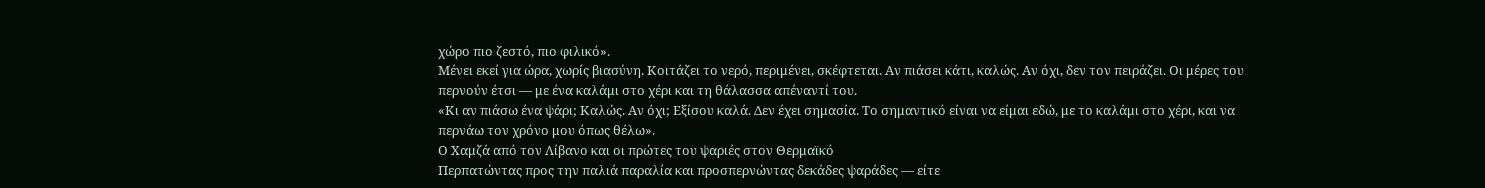χώρο πιο ζεστό, πιο φιλικό».
Μένει εκεί για ώρα, χωρίς βιασύνη. Κοιτάζει το νερό, περιμένει, σκέφτεται. Αν πιάσει κάτι, καλώς. Αν όχι, δεν τον πειράζει. Οι μέρες του περνούν έτσι — με ένα καλάμι στο χέρι και τη θάλασσα απέναντί του.
«Κι αν πιάσω ένα ψάρι; Καλώς. Αν όχι; Εξίσου καλά. Δεν έχει σημασία. Το σημαντικό είναι να είμαι εδώ, με το καλάμι στο χέρι, και να περνάω τον χρόνο μου όπως θέλω».
Ο Χαμζά από τον Λίβανο και οι πρώτες του ψαριές στον Θερμαϊκό
Περπατώντας προς την παλιά παραλία και προσπερνώντας δεκάδες ψαράδες — είτε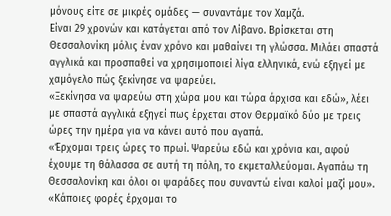μόνους είτε σε μικρές ομάδες — συναντάμε τον Χαμζά.
Είναι 29 χρονών και κατάγεται από τον Λίβανο. Βρίσκεται στη Θεσσαλονίκη μόλις έναν χρόνο και μαθαίνει τη γλώσσα. Μιλάει σπαστά αγγλικά και προσπαθεί να χρησιμοποιεί λίγα ελληνικά, ενώ εξηγεί με χαμόγελο πώς ξεκίνησε να ψαρεύει.
«Ξεκίνησα να ψαρεύω στη χώρα μου και τώρα άρχισα και εδώ», λέει με σπαστά αγγλικά εξηγεί πως έρχεται στον Θερμαϊκό δύο με τρεις ώρες την ημέρα για να κάνει αυτό που αγαπά.
«Έρχομαι τρεις ώρες το πρωί. Ψαρεύω εδώ και χρόνια και, αφού έχουμε τη θάλασσα σε αυτή τη πόλη, το εκμεταλλεύομαι. Αγαπάω τη Θεσσαλονίκη και όλοι οι ψαράδες που συναντώ είναι καλοί μαζί μου».
«Κάποιες φορές έρχομαι το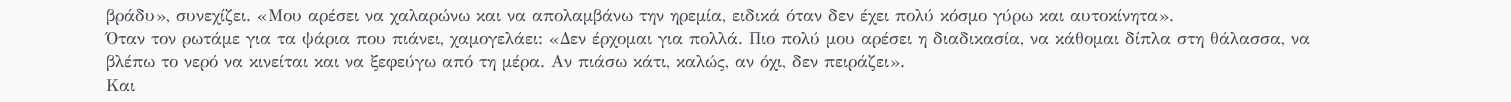βράδυ», συνεχίζει. «Μου αρέσει να χαλαρώνω και να απολαμβάνω την ηρεμία, ειδικά όταν δεν έχει πολύ κόσμο γύρω και αυτοκίνητα».
Όταν τον ρωτάμε για τα ψάρια που πιάνει, χαμογελάει: «Δεν έρχομαι για πολλά. Πιο πολύ μου αρέσει η διαδικασία, να κάθομαι δίπλα στη θάλασσα, να βλέπω το νερό να κινείται και να ξεφεύγω από τη μέρα. Αν πιάσω κάτι, καλώς, αν όχι, δεν πειράζει».
Και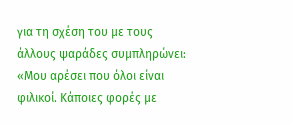για τη σχέση του με τους άλλους ψαράδες συμπληρώνει: «Μου αρέσει που όλοι είναι φιλικοί. Κάποιες φορές με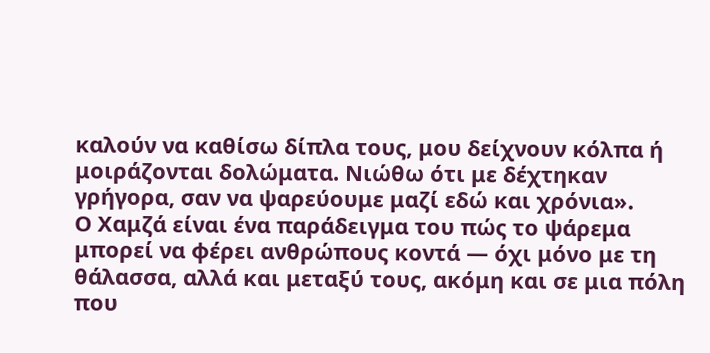καλούν να καθίσω δίπλα τους, μου δείχνουν κόλπα ή μοιράζονται δολώματα. Νιώθω ότι με δέχτηκαν γρήγορα, σαν να ψαρεύουμε μαζί εδώ και χρόνια».
Ο Χαμζά είναι ένα παράδειγμα του πώς το ψάρεμα μπορεί να φέρει ανθρώπους κοντά — όχι μόνο με τη θάλασσα, αλλά και μεταξύ τους, ακόμη και σε μια πόλη που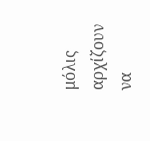μόλις αρχίζουν να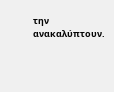την ανακαλύπτουν.